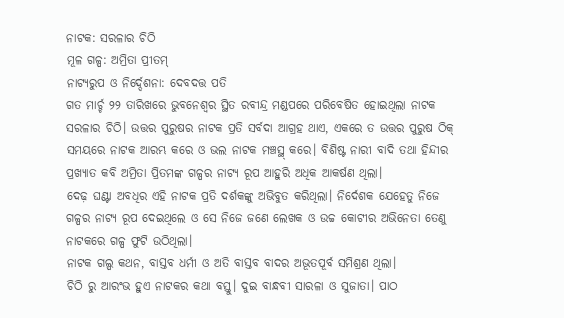ନାଟକ: ସରଳାର ଚିଠି
ମୂଳ ଗଳ୍ପ: ଅମ୍ରିତା ପ୍ରୀତମ୍
ନାଟ୍ୟରୁପ ଓ ନିର୍ଦ୍ଦେଶନା: ଦେବଦତ୍ତ ପତି
ଗତ ମାର୍ଚ୍ଚ ୨୨ ତାରିଖରେ ଭୁବନେଶ୍ଵର ସ୍ଥିତ ରବୀନ୍ଦ୍ର ମଣ୍ଡପରେ ପରିବେଷିତ ହୋଇଥିଲା ନାଟକ ସରଳାର ଚିଠି। ଉତ୍ତର ପୁରୁଷର ନାଟକ ପ୍ରତି ସର୍ବଦା ଆଗ୍ରହ ଥାଏ, ଏକରେ ତ ଉତ୍ତର ପୁରୁଷ ଠିକ୍ ସମୟରେ ନାଟକ ଆରମ୍ଭ କରେ ଓ ଭଲ ନାଟକ ମଞ୍ଚସ୍ଥ୍ କରେ। ବିଶିଷ୍ଟ ନାରୀ ବାଦି ତଥା ହିନ୍ଦୀର ପ୍ରଖ୍ୟାତ କବି ଅମ୍ରିତା ପ୍ରିତମଙ୍କ ଗଳ୍ପର ନାଟ୍ୟ ରୂପ ଆହୁରି ଅଧିକ ଆକର୍ଷଣ ଥିଲା।
ଦେଢ଼ ଘଣ୍ଟା ଅବଧିର ଏହି ନାଟକ ପ୍ରତି ଦର୍ଶକଙ୍କୁ ଅଭିବୁତ କରିଥିଲା। ନିର୍ଦେଶକ ଯେହେତୁ ନିଜେ ଗଳ୍ପର ନାଟ୍ୟ ରୂପ ଦେଇଥିଲେ ଓ ସେ ନିଜେ ଜଣେ ଲେଖକ ଓ ଉଚ୍ଚ କୋଟୀର ଅଭିନେତା ତେଣୁ ନାଟକରେ ଗଳ୍ପ ଫୁଟି ଉଠିଥିଲା।
ନାଟକ ଗଲ୍ପ କଥନ, ବାସ୍ତବ ଧର୍ମୀ ଓ ଅତି ବାସ୍ତବ ବାଦର ଅଭୂତପୂର୍ବ ସମିଶ୍ରଣ ଥିଲା।
ଚିଠି ରୁ ଆରଂଭ ହୁଏ ନାଟକର କଥା ବସ୍ତୁ। ଦୁଇ ବାନ୍ଧବୀ ସାରଳା ଓ ସୁଜାତା। ପାଠ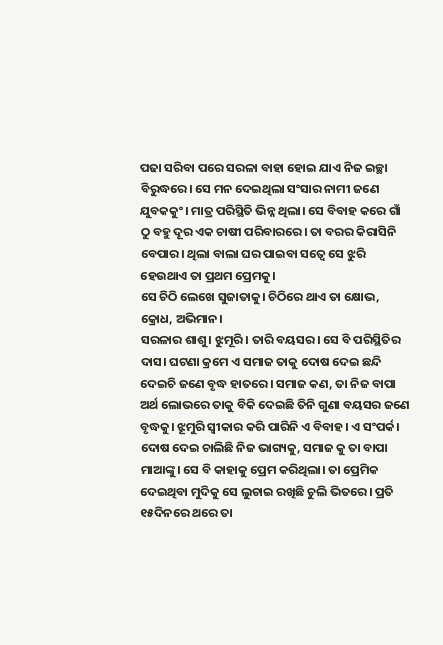ପଢା ସରିବା ପରେ ସରଳା ବାହା ହୋଇ ଯାଏ ନିଜ ଇଚ୍ଛା ବିରୁଦ୍ଧରେ। ସେ ମନ ଦେଇଥିଲା ସଂସାର ନାମୀ ଜଣେ ଯୁବକକୁଂ। ମାତ୍ର ପରିସ୍ଥିତି ଭିନ୍ନ ଥିଲା। ସେ ବିବାହ କରେ ଗାଁ ଠୁ ବହୁ ଦୂର ଏକ ଚାଷୀ ପରିବାରରେ। ତା ବରର କିରାସିନି ବେପାର। ଥିଲା ବାଲା ଘର ପାଇବା ସତ୍ୱେ ସେ ଝୁରି ହେଉଥାଏ ତା ପ୍ରଥମ ପ୍ରେମକୁ।
ସେ ଚିଠି ଲେଖେ ସୁଜାତାକୁ। ଚିଠିରେ ଥାଏ ତା କ୍ଷୋଭ, କ୍ରୋଧ, ଅଭିମାନ।
ସରଳାର ଶାଶୁ। ଝୁମୂରି। ତାରି ବୟସର। ସେ ବି ପରିସ୍ଥିତିର ଦାସ। ଘଟଣା କ୍ରମେ ଏ ସମାଜ ତାକୁ ଦୋଷ ଦେଇ ଛନ୍ଦି ଦେଇଚି ଜଣେ ବୃଦ୍ଧ ହାତରେ। ସମାଜ କଣ, ତା ନିଜ ବାପା ଅର୍ଥ ଲୋଭରେ ତାକୁ ବିକି ଦେଇଛି ତିନି ଗୁଣା ବୟସର ଜଣେ ବୃଦ୍ଧକୁ। ଝୂମୁରି ସ୍ବୀକାର କରି ପାରିନି ଏ ବିବାହ। ଏ ସଂପର୍କ। ଦୋଷ ଦେଇ ଚାଲିଛି ନିଜ ଭାଗ୍ୟକୁ, ସମାଜ କୁ ତା ବାପା ମାଆଙ୍କୁ। ସେ ବି କାହାକୁ ପ୍ରେମ କରିଥିଲା। ତା ପ୍ରେମିକ ଦେଇଥିବା ମୁଦିକୁ ସେ ଲୁଚାଇ ରଖିଛି ଚୁଲି ଭିତରେ। ପ୍ରତି ୧୫ଦିନରେ ଥରେ ତା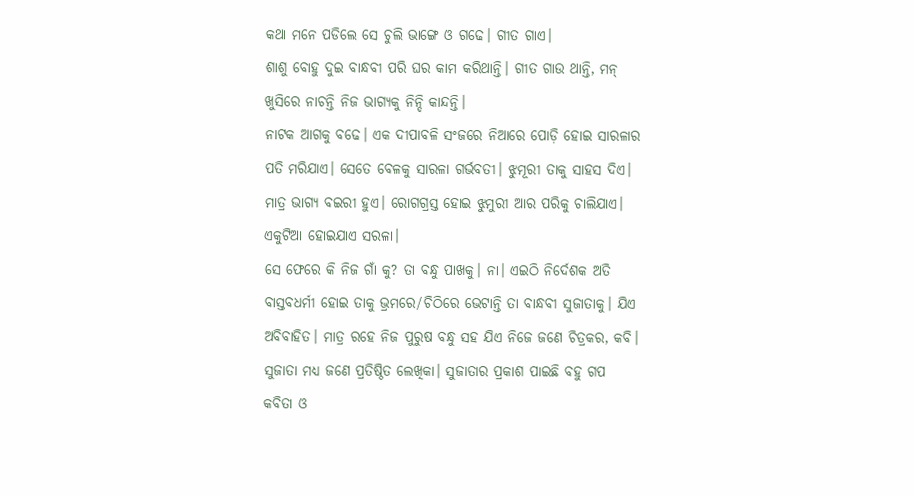କଥା ମନେ ପଡିଲେ ସେ ଚୁଲି ଭାଙ୍ଗେ ଓ ଗଢେ। ଗୀତ ଗାଏ।
ଶାଶୁ ବୋହୁ ଦୁଇ ବାନ୍ଧବୀ ପରି ଘର କାମ କରିଥାନ୍ତି। ଗୀତ ଗାଉ ଥାନ୍ତି, ମନ୍ ଖୁସିରେ ନାଚନ୍ତି ନିଜ ଭାଗ୍ୟକୁ ନିନ୍ଦି କାନ୍ଦନ୍ତି।
ନାଟକ ଆଗକୁ ବଢେ। ଏକ ଦୀପାବଳି ସଂଜରେ ନିଆରେ ପୋଡ଼ି ହୋଇ ସାରଳାର ପତି ମରିଯାଏ। ସେତେ ବେଳକୁ ସାରଳା ଗର୍ଭବତୀ। ଝୁମୂରୀ ତାକୁ ସାହସ ଦିଏ। ମାତ୍ର ଭାଗ୍ୟ ବଇରୀ ହୁଏ। ରୋଗଗ୍ରସ୍ତ ହୋଇ ଝୁମୁରୀ ଆର ପରିକୁ ଚାଲିଯାଏ। ଏକୁଟିଆ ହୋଇଯାଏ ସରଳା।
ସେ ଫେରେ କି ନିଜ ଗାଁ କୁ? ତା ବନ୍ଧୁ ପାଖକୁ। ନା। ଏଇଠି ନିର୍ଦେଶକ ଅତି ବାସ୍ତବଧର୍ମୀ ହୋଇ ତାକୁ ଭ୍ରମରେ/ଚିଠିରେ ଭେଟାନ୍ତି ତା ବାନ୍ଧବୀ ସୁଜାତାକୁ। ଯିଏ ଅବିବାହିତ। ମାତ୍ର ରହେ ନିଜ ପୁରୁଷ ବନ୍ଧୁ ସହ ଯିଏ ନିଜେ ଜଣେ ଚିତ୍ରକର, କବି। ସୁଜାତା ମଧ୍ୟ ଜଣେ ପ୍ରତିଷ୍ଠିତ ଲେଖିକା। ସୁଜାତାର ପ୍ରକାଶ ପାଇଛି ବହୁ ଗପ କବିତା ଓ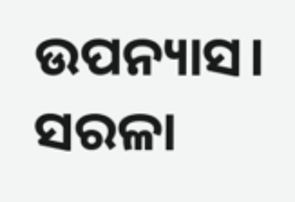ଉପନ୍ୟାସ। ସରଳା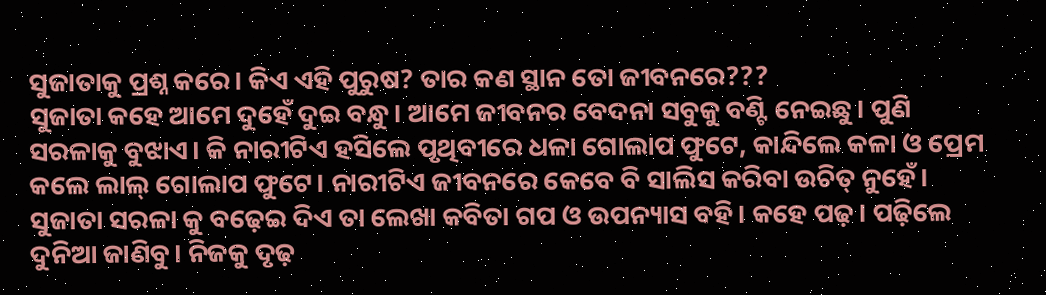ସୁଜାତାକୁ ପ୍ରଶ୍ନ କରେ। କିଏ ଏହି ପୁରୁଷ? ତାର କଣ ସ୍ଥାନ ତୋ ଜୀବନରେ???
ସୁଜାତା କହେ ଆମେ ଦୁହେଁ ଦୁଇ ବନ୍ଧୁ। ଆମେ ଜୀବନର ବେଦନା ସବୁକୁ ବଣ୍ଟି ନେଇଛୁ। ପୁଣି ସରଳାକୁ ବୁଝାଏ। କି ନାରୀଟିଏ ହସିଲେ ପୃଥିବୀରେ ଧଳା ଗୋଲାପ ଫୁଟେ, କାନ୍ଦିଲେ କଳା ଓ ପ୍ରେମ କଲେ ଲାଲ୍ ଗୋଲାପ ଫୁଟେ। ନାରୀଟିଏ ଜୀବନରେ କେବେ ବି ସାଲିସ କରିବା ଉଚିତ୍ ନୁହେଁ। ସୁଜାତା ସରଳା କୁ ବଢ଼େଇ ଦିଏ ତା ଲେଖା କବିତା ଗପ ଓ ଉପନ୍ୟାସ ବହି। କହେ ପଢ଼। ପଢ଼ିଲେ ଦୁନିଆ ଜାଣିବୁ। ନିଜକୁ ଦୃଢ଼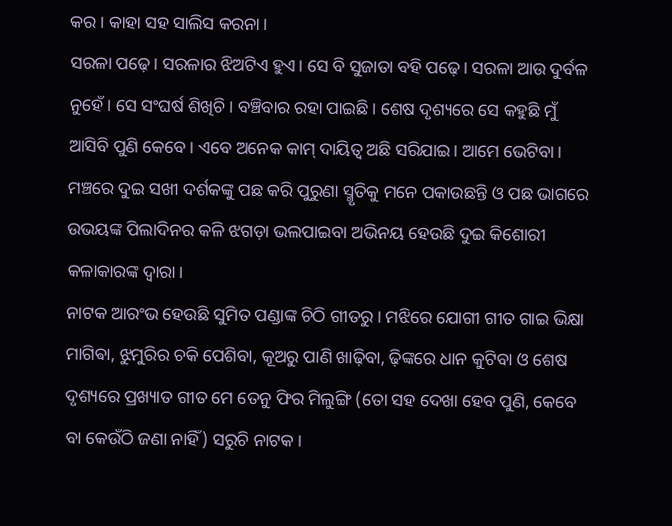କର। କାହା ସହ ସାଲିସ କରନା।
ସରଳା ପଢ଼େ। ସରଳାର ଝିଅଟିଏ ହୁଏ। ସେ ବି ସୁଜାତା ବହି ପଢ଼େ। ସରଳା ଆଉ ଦୁର୍ବଳ ନୁହେଁ। ସେ ସଂଘର୍ଷ ଶିଖିଚି। ବଞ୍ଚିବାର ରହା ପାଇଛି। ଶେଷ ଦୃଶ୍ୟରେ ସେ କହୁଛି ମୁଁ ଆସିବି ପୁଣି କେବେ। ଏବେ ଅନେକ କାମ୍ ଦାୟିତ୍ଵ ଅଛି ସରିଯାଇ। ଆମେ ଭେଟିବା।
ମଞ୍ଚରେ ଦୁଇ ସଖୀ ଦର୍ଶକଙ୍କୁ ପଛ କରି ପୁରୁଣା ସ୍ମୃତିକୁ ମନେ ପକାଉଛନ୍ତି ଓ ପଛ ଭାଗରେ ଉଭୟଙ୍କ ପିଲାଦିନର କଳି ଝଗଡ଼ା ଭଲପାଇବା ଅଭିନୟ ହେଉଛି ଦୁଇ କିଶୋରୀ କଳାକାରଙ୍କ ଦ୍ୱାରା।
ନାଟକ ଆରଂଭ ହେଉଛି ସୁମିତ ପଣ୍ଡାଙ୍କ ଚିଠି ଗୀତରୁ। ମଝିରେ ଯୋଗୀ ଗୀତ ଗାଇ ଭିକ୍ଷା ମାଗିଵା, ଝୁମୁରିର ଚକି ପେଶିବା, କୂଅରୁ ପାଣି ଖାଢ଼ିବା, ଢ଼ିଙ୍କରେ ଧାନ କୁଟିବା ଓ ଶେଷ ଦୃଶ୍ୟରେ ପ୍ରଖ୍ୟାତ ଗୀତ ମେ ତେନୁ ଫିର ମିଲୁଙ୍ଗି (ତୋ ସହ ଦେଖା ହେବ ପୁଣି, କେବେ ବା କେଉଁଠି ଜଣା ନାହିଁ) ସରୁଚି ନାଟକ।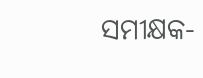ସମୀକ୍ଷକ-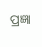ପ୍ରଜ୍ଞା